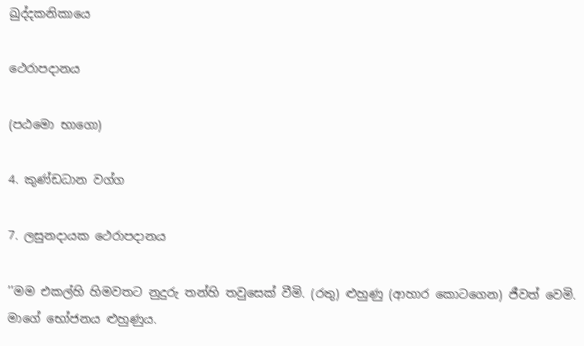ඛුද්දකනිකායෙ

ථෙරාපදානය

(පඨමො භාගො)

4. කුණ්ඩධාන වග්ග

7. ලසුනදායක ථෙරාපදානය

’’මම එකල්හි හිමවතට නුදුරු තන්හි තවුසෙක් වීමි. (රතු) ළුහුණු (ආහාර කොටගෙන) ජීවත් වෙමි. මාගේ භෝජනය ළුහුණුය.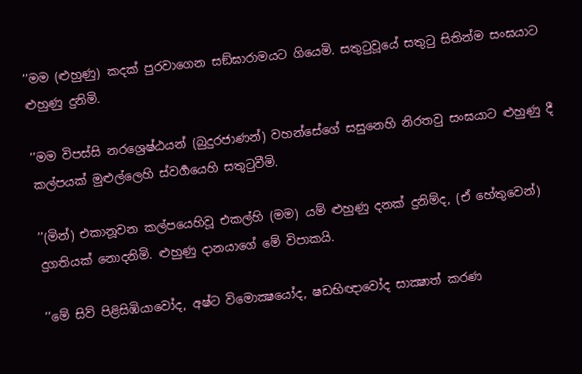’’මම (ළුහුණු) කදක් පුරවාගෙන සඞ්ඝාරාමයට ගියෙමි. සතුටුවූයේ සතුටු සිතින්ම සංඝයාට ළුහුණු දුනිමි.

’’මම විපස්සි නරශ්‍රෙෂ්ඨයන් (බුදුරජාණන්) වහන්සේගේ සසුනෙහි නිරතවු සංඝයාට ළුහුණු දී කල්පයක් මුළුල්ලෙහි ස්වර්‍ගයෙහි සතුටුවීමි.

’’(මින්) එකානූවන කල්පයෙහිවූ එකල්හි (මම) යම් ළුහුණු දනක් දුනිම්ද, (ඒ හේතුවෙන්) දුගතියක් නොදනිමි. ළුහුණු දානයාගේ මේ විපාකයි.

’’මේ සිව් පිළිසිඹියාවෝද, අෂ්ට විමොක්‍ෂයෝද, ෂඩභිඥාවෝද සාක්‍ෂාත් කරණ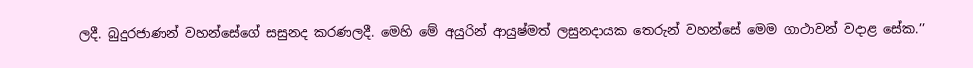ලදී. බුදුරජාණන් වහන්සේගේ සසුනද කරණලදී. මෙහි මේ අයුරින් ආයුෂ්මත් ලසුනදායක තෙරුන් වහන්සේ මෙම ගාථාවන් වදාළ සේක.’’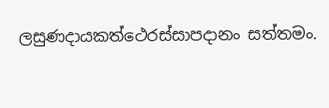ලසුණදායකත්ථෙරස්සාපදානං සත්තමං.